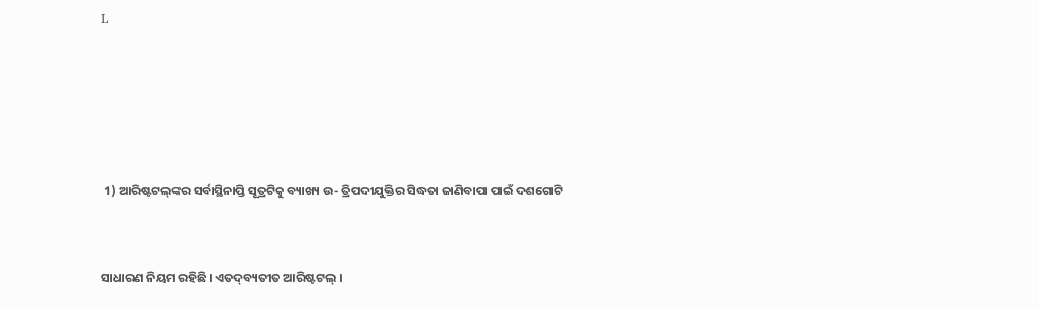L





 1) ଆରିଷ୍ଟଟଲ୍‌ଙ୍କର ସର୍ବାସ୍ଥିନାପ୍ତି ସୂତ୍ରଟିକୁ ବ୍ୟାଖ୍ୟ ଉ- ତ୍ରିପଦୀଯୁକ୍ତିର ସିଦ୍ଧତା ଜାଣିବାପା ପାଇଁ ଦଶଗୋଟି


ସାଧାରଣ ନିୟମ ରହିଛି । ଏତଦ୍‌ବ୍ୟତୀତ ଆରିଷ୍ଟଟଲ୍‌ ।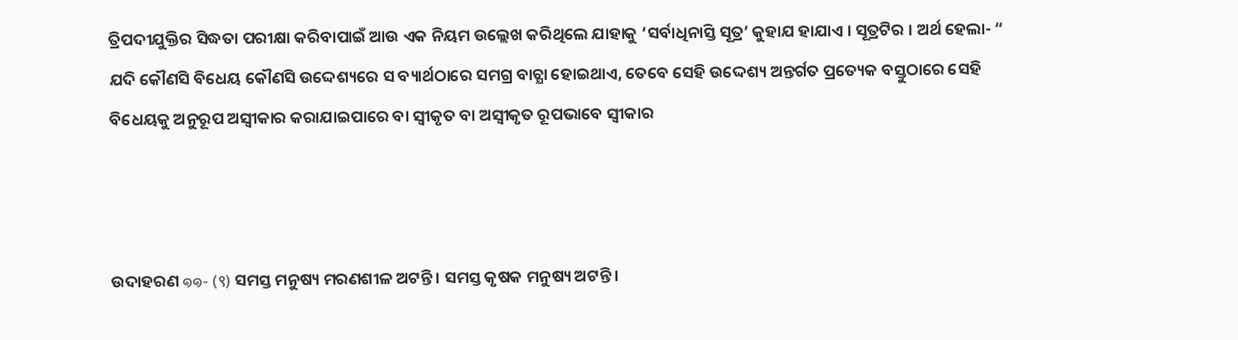ତ୍ରିପଦୀଯୁକ୍ତିର ସିଦ୍ଧତା ପରୀକ୍ଷା କରିବାପାଇଁ ଆଉ ଏକ ନିୟମ ଉଲ୍ଲେଖ କରିଥିଲେ ଯାହାକୁ ‘ସର୍ବାଧିନାସ୍ତି ସୂତ୍ର’ କୁହାଯ ହାଯାଏ । ସୂତ୍ରଟିର । ଅର୍ଥ ହେଲା- “ ଯଦି କୌଣସି ବିଧେୟ କୌଣସି ଉଦ୍ଦେଶ୍ୟରେ ସ ବ୍ୟାର୍ଥଠାରେ ସମଗ୍ର ବାଚ୍ଯା ହୋଇଥାଏ, ତେବେ ସେହି ଉଦ୍ଦେଶ୍ୟ ଅନ୍ତର୍ଗତ ପ୍ରତ୍ୟେକ ବସ୍ତୁଠାରେ ସେହି ବିଧେୟକୁ ଅନୁରୂପ ଅସ୍ୱୀକାର କରାଯାଇପାରେ ବା ସ୍ୱୀକୃତ ବା ଅସ୍ୱୀକୃତ ରୂପଭାବେ ସ୍ଵୀକାର



ଉଦାହରଣ ๑๑- (९) ସମସ୍ତ ମନୁଷ୍ୟ ମରଣଶୀଳ ଅଟନ୍ତି । ସମସ୍ତ କୃଷକ ମନୁଷ୍ୟ ଅଟନ୍ତି ।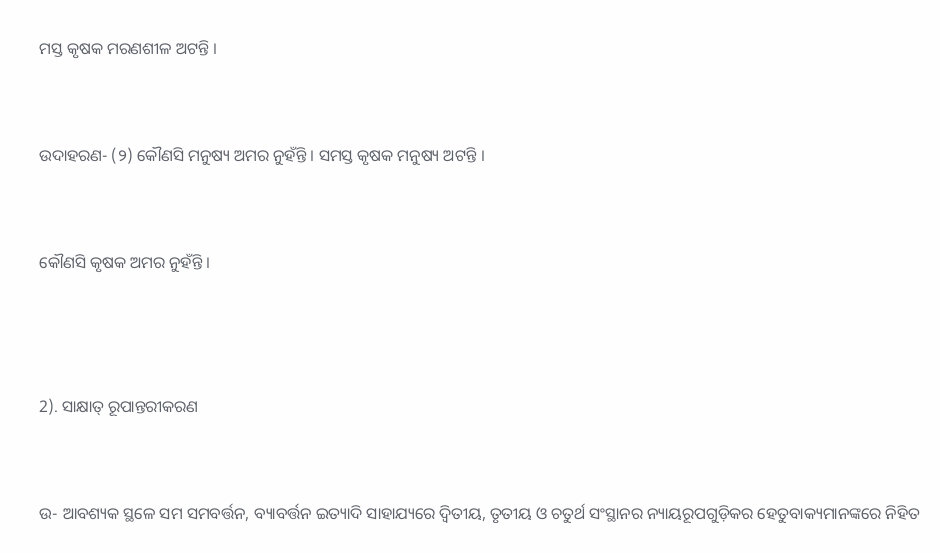ମସ୍ତ କୃଷକ ମରଣଶୀଳ ଅଟନ୍ତି ।


ଉଦାହରଣ- (୨) କୌଣସି ମନୁଷ୍ୟ ଅମର ନୁହଁନ୍ତି । ସମସ୍ତ କୃଷକ ମନୁଷ୍ୟ ଅଟନ୍ତି ।


କୌଣସି କୃଷକ ଅମର ନୁହଁନ୍ତି ।



2). ସାକ୍ଷାତ୍ ରୂପାନ୍ତରୀକରଣ


ଉ- ଆବଶ୍ୟକ ସ୍ଥଳେ ସମ ସମବର୍ତ୍ତନ, ବ୍ୟାବର୍ତ୍ତନ ଇତ୍ୟାଦି ସାହାଯ୍ୟରେ ଦ୍ୱିତୀୟ, ତୃତୀୟ ଓ ଚତୁର୍ଥ ସଂସ୍ଥାନର ନ୍ୟାୟରୂପଗୁଡ଼ିକର ହେତୁବାକ୍ୟମାନଙ୍କରେ ନିହିତ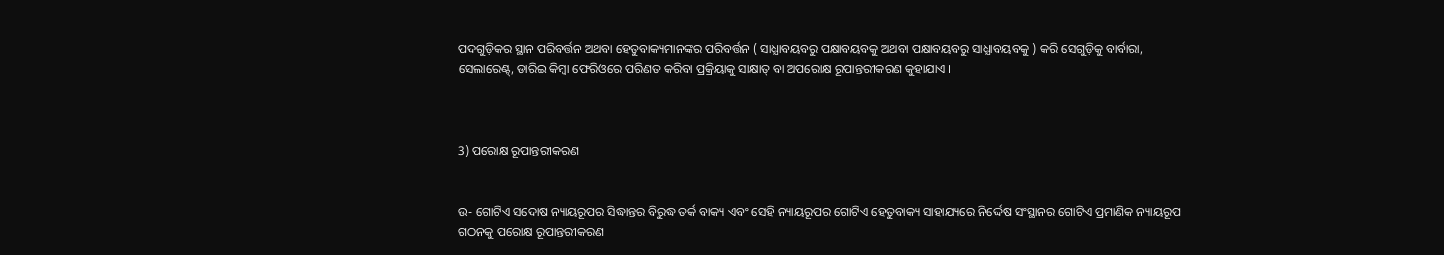ପଦଗୁଡ଼ିକର ସ୍ଥାନ ପରିବର୍ତ୍ତନ ଅଥବା ହେତୁବାକ୍ୟମାନଙ୍କର ପରିବର୍ତ୍ତନ ( ସାଧ୍ଯାବୟବରୁ ପକ୍ଷାବୟବକୁ ଅଥବା ପକ୍ଷାବୟବରୁ ସାଧ୍ଯାବୟବକୁ ) କରି ସେଗୁଡ଼ିକୁ ବାର୍ବାରା, ସେଲାରେଣ୍ଟ୍, ଡାରିଇ କିମ୍ବା ଫେରିଓରେ ପରିଣତ କରିବା ପ୍ରକ୍ରିୟାକୁ ସାକ୍ଷାତ୍ ବା ଅପରୋକ୍ଷ ରୂପାନ୍ତରୀକରଣ କୁହାଯାଏ ।



3) ପରୋକ୍ଷ ରୂପାନ୍ତରୀକରଣ


ଉ- ଗୋଟିଏ ସଦୋଷ ନ୍ୟାୟରୂପର ସିଦ୍ଧାନ୍ତର ବିରୁଦ୍ଧ ତର୍କ ବାକ୍ୟ ଏବଂ ସେହି ନ୍ୟାୟରୂପର ଗୋଟିଏ ହେତୁବାକ୍ୟ ସାହାଯ୍ୟରେ ନିର୍ଦ୍ଦେଷ ସଂସ୍ଥାନର ଗୋଟିଏ ପ୍ରମାଣିକ ନ୍ୟାୟରୂପ ଗଠନକୁ ପରୋକ୍ଷ ରୂପାନ୍ତରୀକରଣ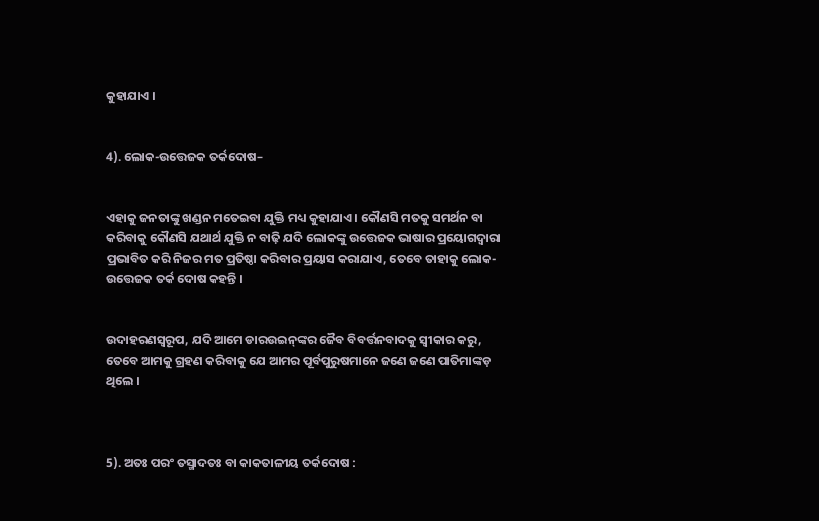କୁହାଯାଏ ।


4). ଲୋକ-ଉତ୍ତେଜକ ତର୍କଦୋଷ–


ଏହାକୁ ଜନତାଙ୍କୁ ଖଣ୍ଡନ ମତେଇବା ଯୁକ୍ତି ମଧ୍ୟ କୁହାଯାଏ । କୌଣସି ମତକୁ ସମର୍ଥନ ବା କରିବାକୁ କୌଣସି ଯଥାର୍ଥ ଯୁକ୍ତି ନ ବାଢ଼ି ଯଦି ଲୋକଙ୍କୁ ଉତ୍ତେଜକ ଭାଷାର ପ୍ରୟୋଗଦ୍ୱାରା ପ୍ରଭାବିତ କରି ନିଜର ମତ ପ୍ରତିଷ୍ଠା କରିବାର ପ୍ରୟାସ କରାଯାଏ, ତେବେ ତାହାକୁ ଲୋକ-ଉତ୍ତେଜକ ତର୍କ ଦୋଷ କହନ୍ତି ।


ଉଦାହରଣସ୍ୱରୂପ, ଯଦି ଆମେ ଡାରଉଇନ୍‌ଙ୍କର ଜୈବ ବିବର୍ତ୍ତନବାଦକୁ ସ୍ଵୀକାର କରୁ, ତେବେ ଆମକୁ ଗ୍ରହଣ କରିବାକୁ ଯେ ଆମର ପୂର୍ବପୁରୁଷମାନେ ଜଣେ ଜଣେ ପାତିମାଙ୍କଡ଼ ଥିଲେ ।



5). ଅତଃ ପରଂ ତସ୍ମାଦତଃ ବା କାକତାଳୀୟ ତର୍କଦୋଷ :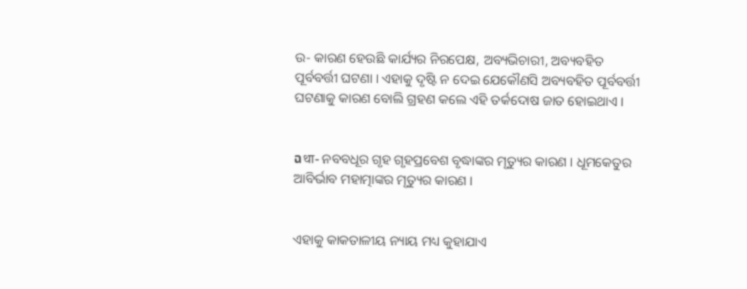ଉ- କାରଣ ହେଉଛି କାର୍ଯ୍ୟର ନିରପେକ୍ଷ, ଅବ୍ୟଭିଚାରୀ, ଅବ୍ୟବହିତ ପୂର୍ବବର୍ତ୍ତୀ ଘଟଣା । ଏହାକୁ ଦୃଷ୍ଟି ନ ଦେଇ ଯେକୌଣସି ଅବ୍ୟବହିତ ପୂର୍ବବର୍ତ୍ତୀ ଘଟଣାକୁ କାରଣ ବୋଲି ଗ୍ରହଣ କଲେ ଏହି ତର୍କଦୋଷ ଜାତ ହୋଇଥାଏ ।


ฉथा- ନବବଧୂର ଗୃହ ଗୃହପ୍ରବେଶ ବୃଦ୍ଧାଙ୍କର ମୃତ୍ୟୁର କାରଣ । ଧୂମକେତୁର ଆବିର୍ଭାବ ମହାତ୍ମାଙ୍କର ମୃତ୍ୟୁର କାରଣ ।


ଏହାକୁ କାକତାଳୀୟ ନ୍ୟାୟ ମଧ୍ୟ କୁହାଯାଏ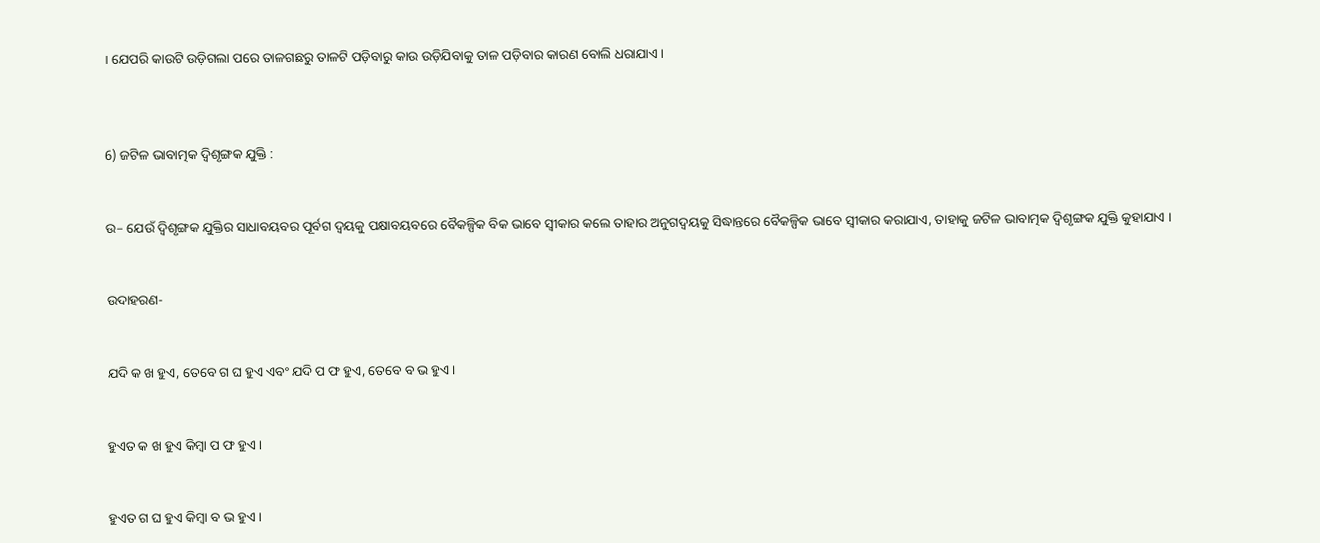। ଯେପରି କାଉଟି ଉଡ଼ିଗଲା ପରେ ତାଳଗଛରୁ ତାଳଟି ପଡ଼ିବାରୁ କାଉ ଉଡ଼ିଯିବାକୁ ତାଳ ପଡ଼ିବାର କାରଣ ବୋଲି ଧରାଯାଏ ।



6) ଜଟିଳ ଭାବାତ୍ମକ ଦ୍ବିଶୃଙ୍ଗକ ଯୁକ୍ତି :


ଉ– ଯେଉଁ ଦ୍ବିଶୃଙ୍ଗକ ଯୁକ୍ତିର ସାଧାବୟବର ପୂର୍ବଗ ଦ୍ୱୟକୁ ପକ୍ଷାବୟବରେ ବୈକଳ୍ପିକ ବିକ ଭାବେ ସ୍ୱୀକାର କଲେ ତାହାର ଅନୁଗଦ୍ଵୟକୁ ସିଦ୍ଧାନ୍ତରେ ବୈକଳ୍ପିକ ଭାବେ ସ୍ୱୀକାର କରାଯାଏ, ତାହାକୁ ଜଟିଳ ଭାବାତ୍ମକ ଦ୍ବିଶୃଙ୍ଗକ ଯୁକ୍ତି କୁହାଯାଏ ।


ଉଦାହରଣ-


ଯଦି କ ଖ ହୁଏ, ତେବେ ଗ ଘ ହୁଏ ଏବଂ ଯଦି ପ ଫ ହୁଏ, ତେବେ ବ ଭ ହୁଏ ।


ହୁଏତ କ ଖ ହୁଏ କିମ୍ବା ପ ଫ ହୁଏ ।


ହୁଏତ ଗ ଘ ହୁଏ କିମ୍ବା ବ ଭ ହୁଏ ।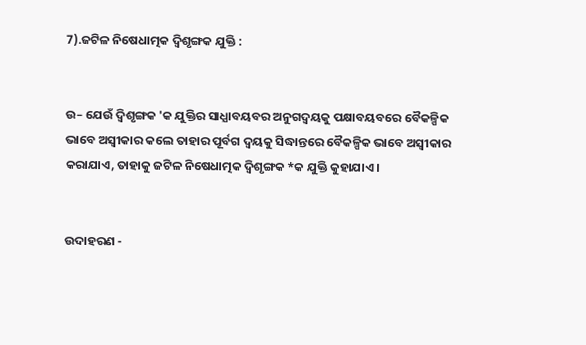7).ଜଟିଳ ନିଷେଧାତ୍ମକ ଦ୍ବିଶୃଙ୍ଗକ ଯୁକ୍ତି :


ଉ– ଯେଉଁ ଦ୍ବିଶୃଙ୍ଗକ 'କ ଯୁକ୍ତିର ସାଧ୍ଯାବୟବର ଅନୁଗଦ୍ଵୟକୁ ପକ୍ଷାବୟବରେ ବୈକଳ୍ପିକ ଭାବେ ଅସ୍ୱୀକାର କଲେ ତାହାର ପୂର୍ବଗ ଦ୍ୱୟକୁ ସିଦ୍ଧାନ୍ତରେ ବୈକଳ୍ପିକ ଭାବେ ଅସ୍ୱୀକାର କରାଯାଏ, ତାହାକୁ ଜଟିଳ ନିଷେଧାତ୍ମକ ଦ୍ବିଶୃଙ୍ଗକ *କ ଯୁକ୍ତି କୁହାଯାଏ ।


ଉଦାହରଣ -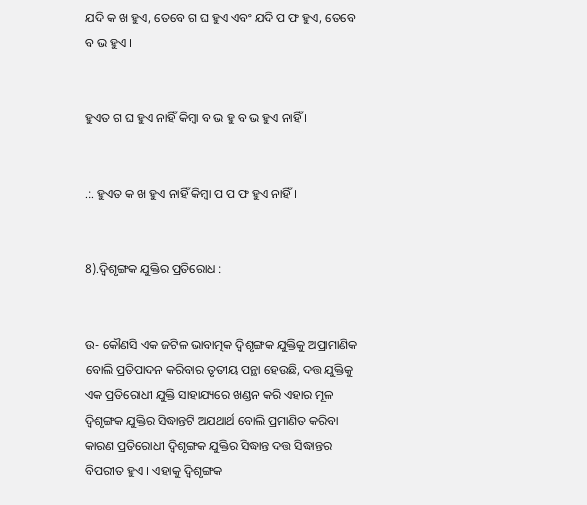ଯଦି କ ଖ ହୁଏ, ତେବେ ଗ ଘ ହୁଏ ଏବଂ ଯଦି ପ ଫ ହୁଏ, ତେବେ ବ ଭ ହୁଏ ।


ହୁଏତ ଗ ଘ ହୁଏ ନାହିଁ କିମ୍ବା ବ ଭ ହୁ ବ ଭ ହୁଏ ନାହିଁ ।


.:. ହୁଏତ କ ଖ ହୁଏ ନାହିଁ କିମ୍ବା ପ ପ ଫ ହୁଏ ନାହିଁ ।


8).ଦ୍ବିଶୃଙ୍ଗକ ଯୁକ୍ତିର ପ୍ରତିରୋଧ :


ଉ- କୌଣସି ଏକ ଜଟିଳ ଭାବାତ୍ମକ ଦ୍ବିଶୃଙ୍ଗକ ଯୁକ୍ତିକୁ ଅପ୍ରାମାଣିକ ବୋଲି ପ୍ରତିପାଦନ କରିବାର ତୃତୀୟ ପନ୍ଥା ହେଉଛି, ଦତ୍ତ ଯୁକ୍ତିକୁ ଏକ ପ୍ରତିରୋଧୀ ଯୁକ୍ତି ସାହାଯ୍ୟରେ ଖଣ୍ଡନ କରି ଏହାର ମୂଳ ଦ୍ବିଶୃଙ୍ଗକ ଯୁକ୍ତିର ସିଦ୍ଧାନ୍ତଟି ଅଯଥାର୍ଥ ବୋଲି ପ୍ରମାଣିତ କରିବା କାରଣ ପ୍ରତିରୋଧୀ ଦ୍ବିଶୃଙ୍ଗକ ଯୁକ୍ତିର ସିଦ୍ଧାନ୍ତ ଦତ୍ତ ସିଦ୍ଧାନ୍ତର ବିପରୀତ ହୁଏ । ଏହାକୁ ଦ୍ବିଶୃଙ୍ଗକ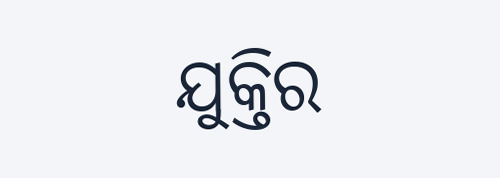ଯୁକ୍ତିର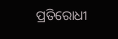ପ୍ରତିରୋଧୀ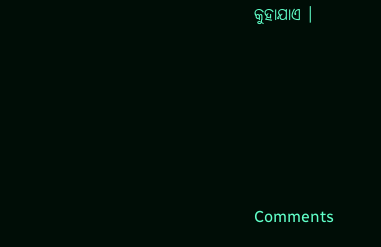କୁହାଯାଏ ।





Comments